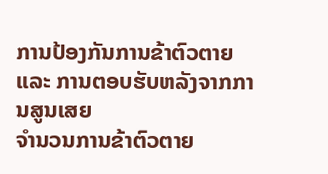ການປ້ອງກັນການຂ້າຕົວຕາຍ ແລະ ການຕອບຮັບຫລັງຈາກການສູນເສຍ
ຈຳນວນການຂ້າຕົວຕາຍ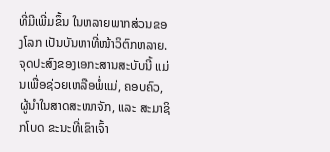ທີ່ມີເພີ່ມຂຶ້ນ ໃນຫລາຍພາກສ່ວນຂອງໂລກ ເປັນບັນຫາທີ່ໜ້າວິຕົກຫລາຍ. ຈຸດປະສົງຂອງເອກະສານສະບັບນີ້ ແມ່ນເພື່ອຊ່ວຍເຫລືອພໍ່ແມ່, ຄອບຄົວ, ຜູ້ນຳໃນສາດສະໜາຈັກ, ແລະ ສະມາຊິກໂບດ ຂະນະທີ່ເຂົາເຈົ້າ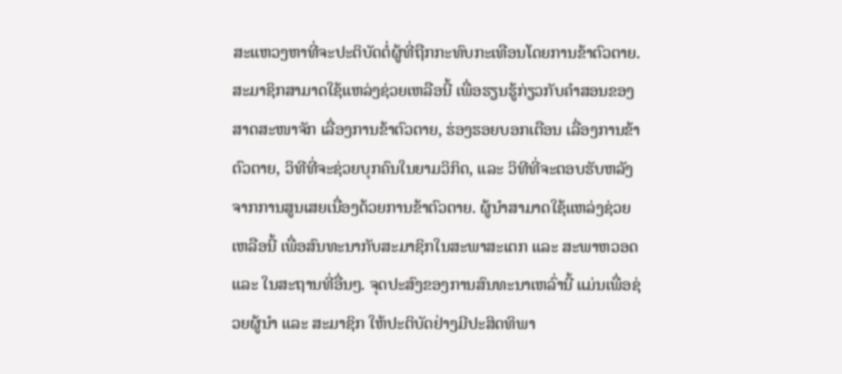ສະແຫວງຫາທີ່ຈະປະຕິບັດຕໍ່ຜູ້ທີ່ຖືກກະທົບກະເທືອນໂດຍການຂ້າຕົວຕາຍ.
ສະມາຊິກສາມາດໃຊ້ແຫລ່ງຊ່ວຍເຫລືອນີ້ ເພື່ອຮຽນຮູ້ກ່ຽວກັບຄຳສອນຂອງສາດສະໜາຈັກ ເລື່ອງການຂ້າຕົວຕາຍ, ຮ່ອງຮອຍບອກເຕືອນ ເລື່ອງການຂ້າຕົວຕາຍ, ວິທີທີ່ຈະຊ່ວຍບຸກຄົນໃນຍາມວິກິດ, ແລະ ວິທີທີ່ຈະຕອບຮັບຫລັງຈາກການສູນເສຍເນື່ອງດ້ວຍການຂ້າຕົວຕາຍ. ຜູ້ນຳສາມາດໃຊ້ແຫລ່ງຊ່ວຍເຫລືອນີ້ ເພື່ອສົນທະນາກັບສະມາຊິກໃນສະພາສະເຕກ ແລະ ສະພາຫວອດ ແລະ ໃນສະຖານທີ່ອື່ນໆ. ຈຸດປະສົງຂອງການສົນທະນາເຫລົ່ານີ້ ແມ່ນເພື່ອຊ່ວຍຜູ້ນຳ ແລະ ສະມາຊິກ ໃຫ້ປະຕິບັດຢ່າງມີປະສິດທິພາ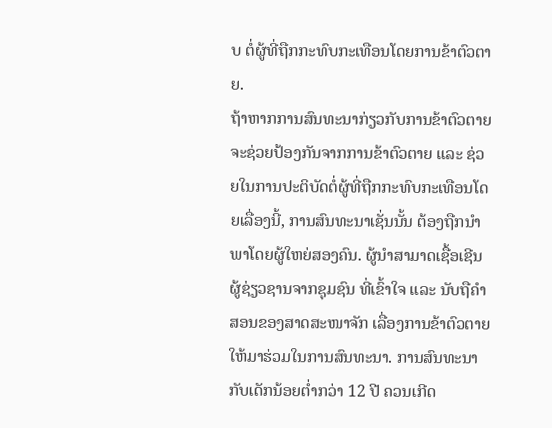ບ ຕໍ່ຜູ້ທີ່ຖືກກະທົບກະເທືອນໂດຍການຂ້າຕົວຕາຍ.
ຖ້າຫາກການສົນທະນາກ່ຽວກັບການຂ້າຕົວຕາຍ ຈະຊ່ວຍປ້ອງກັນຈາກການຂ້າຕົວຕາຍ ແລະ ຊ່ວຍໃນການປະຕິບັດຕໍ່ຜູ້ທີ່ຖືກກະທົບກະເທືອນໂດຍເລື່ອງນີ້, ການສົນທະນາເຊັ່ນນັ້ນ ຕ້ອງຖືກນຳພາໂດຍຜູ້ໃຫຍ່ສອງຄົນ. ຜູ້ນຳສາມາດເຊື້ອເຊີນຜູ້ຊ່ຽວຊານຈາກຊຸມຊົນ ທີ່ເຂົ້າໃຈ ແລະ ນັບຖືຄຳສອນຂອງສາດສະໜາຈັກ ເລື່ອງການຂ້າຕົວຕາຍ ໃຫ້ມາຮ່ວມໃນການສົນທະນາ. ການສົນທະນາກັບເດັກນ້ອຍຕ່ຳກວ່າ 12 ປີ ຄວນເກີດ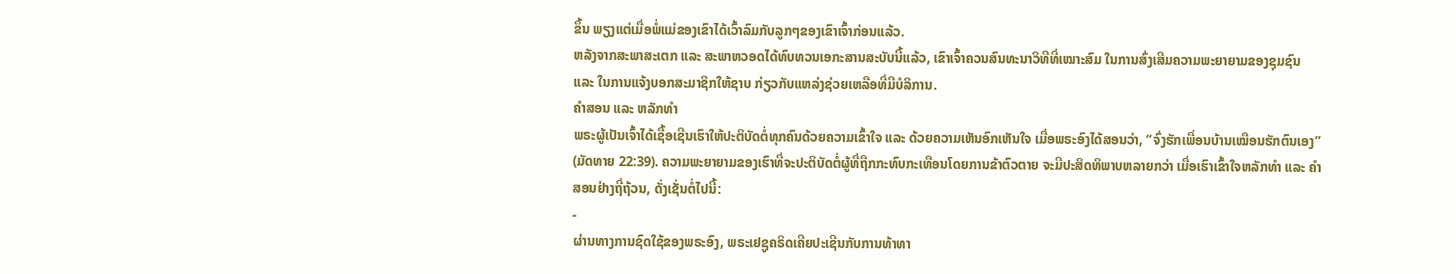ຂຶ້ນ ພຽງແຕ່ເມື່ອພໍ່ແມ່ຂອງເຂົາໄດ້ເວົ້າລົມກັບລູກໆຂອງເຂົາເຈົ້າກ່ອນແລ້ວ.
ຫລັງຈາກສະພາສະເຕກ ແລະ ສະພາຫວອດໄດ້ທົບທວນເອກະສານສະບັບນີ້ແລ້ວ, ເຂົາເຈົ້າຄວນສົນທະນາວິທີທີ່ເໝາະສົມ ໃນການສົ່ງເສີມຄວາມພະຍາຍາມຂອງຊຸມຊົນ ແລະ ໃນການແຈ້ງບອກສະມາຊິກໃຫ້ຊາບ ກ່ຽວກັບແຫລ່ງຊ່ວຍເຫລືອທີ່ມີບໍລິການ.
ຄຳສອນ ແລະ ຫລັກທຳ
ພຣະຜູ້ເປັນເຈົ້າໄດ້ເຊື້ອເຊີນເຮົາໃຫ້ປະຕິບັດຕໍ່ທຸກຄົນດ້ວຍຄວາມເຂົ້າໃຈ ແລະ ດ້ວຍຄວາມເຫັນອົກເຫັນໃຈ ເມື່ອພຣະອົງໄດ້ສອນວ່າ, “ຈົ່ງຮັກເພື່ອນບ້ານເໝືອນຮັກຕົນເອງ” (ມັດທາຍ 22:39). ຄວາມພະຍາຍາມຂອງເຮົາທີ່ຈະປະຕິບັດຕໍ່ຜູ້ທີ່ຖືກກະທົບກະເທືອນໂດຍການຂ້າຕົວຕາຍ ຈະມີປະສິດທິພາບຫລາຍກວ່າ ເມື່ອເຮົາເຂົ້າໃຈຫລັກທຳ ແລະ ຄຳສອນຢ່າງຖີ່ຖ້ວນ, ດັ່ງເຊັ່ນຕໍ່ໄປນີ້:
-
ຜ່ານທາງການຊົດໃຊ້ຂອງພຣະອົງ, ພຣະເຢຊູຄຣິດເຄີຍປະເຊີນກັບການທ້າທາ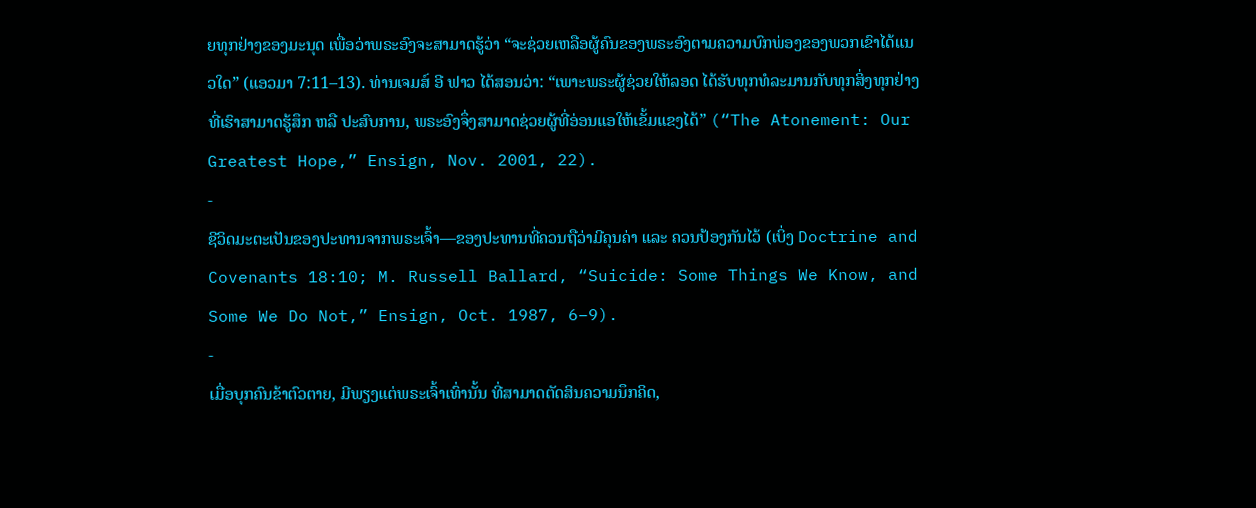ຍທຸກຢ່າງຂອງມະນຸດ ເພື່ອວ່າພຣະອົງຈະສາມາດຮູ້ວ່າ “ຈະຊ່ວຍເຫລືອຜູ້ຄົນຂອງພຣະອົງຕາມຄວາມບົກພ່ອງຂອງພວກເຂົາໄດ້ແນວໃດ” (ແອວມາ 7:11–13). ທ່ານເຈມສ໌ ອີ ຟາວ ໄດ້ສອນວ່າ: “ເພາະພຣະຜູ້ຊ່ວຍໃຫ້ລອດ ໄດ້ຮັບທຸກທໍລະມານກັບທຸກສິ່ງທຸກຢ່າງ ທີ່ເຮົາສາມາດຮູ້ສຶກ ຫລື ປະສົບການ, ພຣະອົງຈຶ່ງສາມາດຊ່ວຍຜູ້ທີ່ອ່ອນແອໃຫ້ເຂັ້ມແຂງໄດ້” (“The Atonement: Our Greatest Hope,” Ensign, Nov. 2001, 22).
-
ຊີວິດມະຕະເປັນຂອງປະທານຈາກພຣະເຈົ້າ—ຂອງປະທານທີ່ຄວນຖືວ່າມີຄຸນຄ່າ ແລະ ຄວນປ້ອງກັນໄວ້ (ເບິ່ງ Doctrine and Covenants 18:10; M. Russell Ballard, “Suicide: Some Things We Know, and Some We Do Not,” Ensign, Oct. 1987, 6–9).
-
ເມື່ອບຸກຄົນຂ້າຕົວຕາຍ, ມີພຽງແຕ່ພຣະເຈົ້າເທົ່ານັ້ນ ທີ່ສາມາດຕັດສິນຄວາມນຶກຄິດ,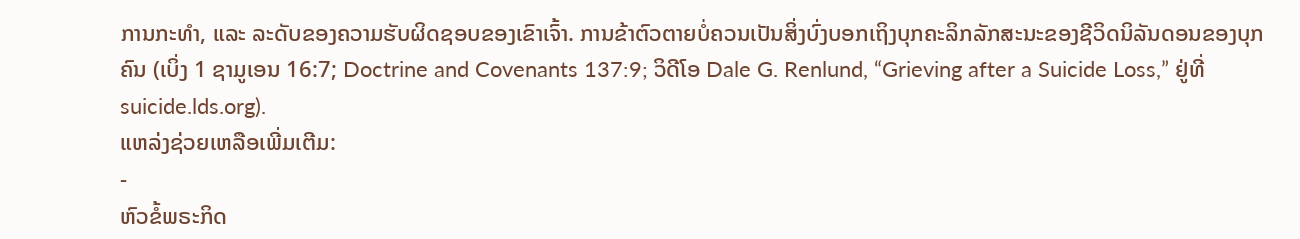ການກະທຳ, ແລະ ລະດັບຂອງຄວາມຮັບຜິດຊອບຂອງເຂົາເຈົ້າ. ການຂ້າຕົວຕາຍບໍ່ຄວນເປັນສິ່ງບົ່ງບອກເຖິງບຸກຄະລິກລັກສະນະຂອງຊີວິດນິລັນດອນຂອງບຸກຄົນ (ເບິ່ງ 1 ຊາມູເອນ 16:7; Doctrine and Covenants 137:9; ວິດີໂອ Dale G. Renlund, “Grieving after a Suicide Loss,” ຢູ່ທີ່ suicide.lds.org).
ແຫລ່ງຊ່ວຍເຫລືອເພີ່ມເຕີມ:
-
ຫົວຂໍ້ພຣະກິດ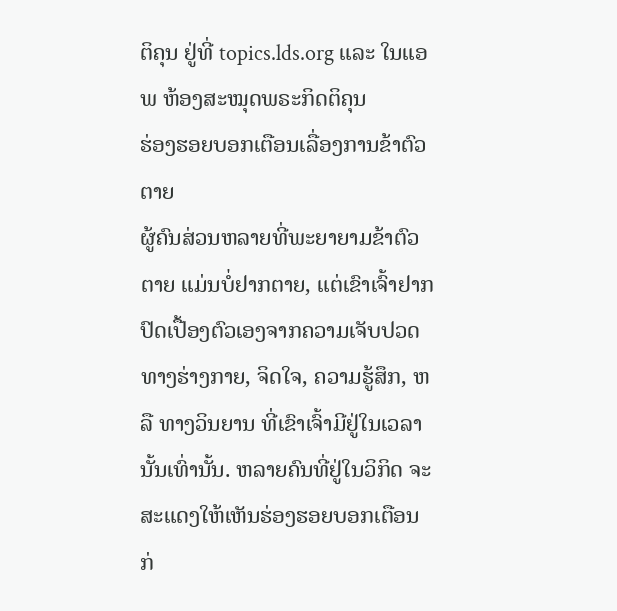ຕິຄຸນ ຢູ່ທີ່ topics.lds.org ແລະ ໃນແອພ ຫ້ອງສະໝຸດພຣະກິດຕິຄຸນ
ຮ່ອງຮອຍບອກເຕືອນເລື່ອງການຂ້າຕົວຕາຍ
ຜູ້ຄົນສ່ວນຫລາຍທີ່ພະຍາຍາມຂ້າຕົວຕາຍ ແມ່ນບໍ່ຢາກຕາຍ, ແຕ່ເຂົາເຈົ້າຢາກປົດເປື້ອງຕົວເອງຈາກຄວາມເຈັບປວດທາງຮ່າງກາຍ, ຈິດໃຈ, ຄວາມຮູ້ສຶກ, ຫລື ທາງວິນຍານ ທີ່ເຂົາເຈົ້າມີຢູ່ໃນເວລານັ້ນເທົ່ານັ້ນ. ຫລາຍຄົນທີ່ຢູ່ໃນວິກິດ ຈະສະແດງໃຫ້ເຫັນຮ່ອງຮອຍບອກເຕືອນ ກ່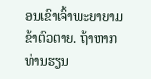ອນເຂົາເຈົ້າພະຍາຍາມຂ້າຕົວຕາຍ. ຖ້າຫາກທ່ານຮຽນ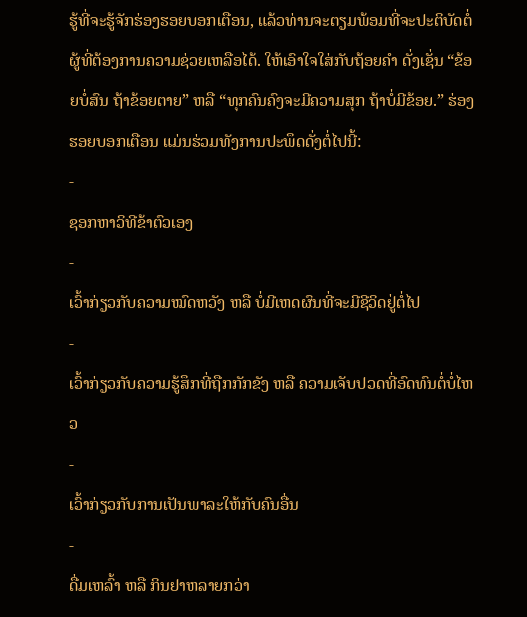ຮູ້ທີ່ຈະຮູ້ຈັກຮ່ອງຮອຍບອກເຕືອນ, ແລ້ວທ່ານຈະຕຽມພ້ອມທີ່ຈະປະຕິບັດຕໍ່ຜູ້ທີ່ຕ້ອງການຄວາມຊ່ວຍເຫລືອໄດ້. ໃຫ້ເອົາໃຈໃສ່ກັບຖ້ອຍຄຳ ດັ່ງເຊັ່ນ “ຂ້ອຍບໍ່ສົນ ຖ້າຂ້ອຍຕາຍ” ຫລື “ທຸກຄົນຄົງຈະມີຄວາມສຸກ ຖ້າບໍ່ມີຂ້ອຍ.” ຮ່ອງຮອຍບອກເຕືອນ ແມ່ນຮ່ວມທັງການປະພຶດດັ່ງຕໍ່ໄປນີ້:
-
ຊອກຫາວິທີຂ້າຕົວເອງ
-
ເວົ້າກ່ຽວກັບຄວາມໝົດຫວັງ ຫລື ບໍ່ມີເຫດຜົນທີ່ຈະມີຊີວິດຢູ່ຕໍ່ໄປ
-
ເວົ້າກ່ຽວກັບຄວາມຮູ້ສຶກທີ່ຖືກກັກຂັງ ຫລື ຄວາມເຈັບປວດທີ່ອົດທົນຕໍ່ບໍ່ໄຫວ
-
ເວົ້າກ່ຽວກັບການເປັນພາລະໃຫ້ກັບຄົນອື່ນ
-
ດື່ມເຫລົ້າ ຫລື ກິນຢາຫລາຍກວ່າ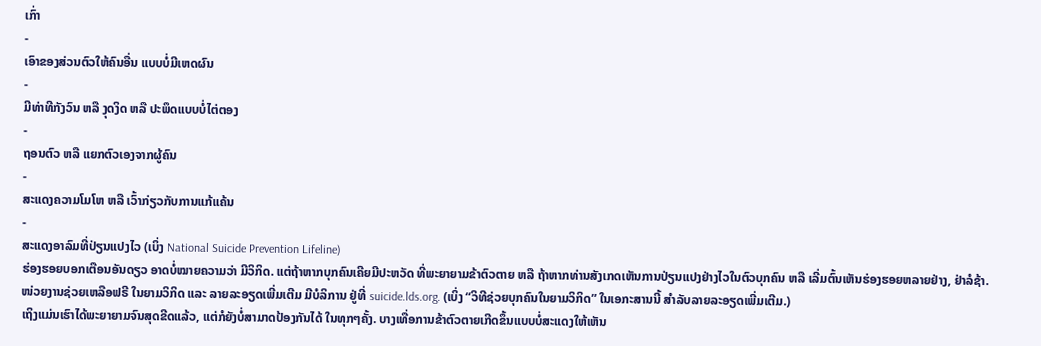ເກົ່າ
-
ເອົາຂອງສ່ວນຕົວໃຫ້ຄົນອື່ນ ແບບບໍ່ມີເຫດຜົນ
-
ມີທ່າທີກັງວົນ ຫລື ງຸດງິດ ຫລື ປະພຶດແບບບໍ່ໄຕ່ຕອງ
-
ຖອນຕົວ ຫລື ແຍກຕົວເອງຈາກຜູ້ຄົນ
-
ສະແດງຄວາມໂມໂຫ ຫລື ເວົ້າກ່ຽວກັບການແກ້ແຄ້ນ
-
ສະແດງອາລົມທີ່ປ່ຽນແປງໄວ (ເບິ່ງ National Suicide Prevention Lifeline)
ຮ່ອງຮອຍບອກເຕືອນອັນດຽວ ອາດບໍ່ໝາຍຄວາມວ່າ ມີວິກິດ. ແຕ່ຖ້າຫາກບຸກຄົນເຄີຍມີປະຫວັດ ທີ່ພະຍາຍາມຂ້າຕົວຕາຍ ຫລື ຖ້າຫາກທ່ານສັງເກດເຫັນການປ່ຽນແປງຢ່າງໄວໃນຕົວບຸກຄົນ ຫລື ເລີ່ມຕົ້ນເຫັນຮ່ອງຮອຍຫລາຍຢ່າງ, ຢ່າລໍຊ້າ. ໜ່ວຍງານຊ່ວຍເຫລືອຟຣີ ໃນຍາມວິກິດ ແລະ ລາຍລະອຽດເພີ່ມເຕີມ ມີບໍລິການ ຢູ່ທີ່ suicide.lds.org. (ເບິ່ງ “ວິທີຊ່ວຍບຸກຄົນໃນຍາມວິກິດ” ໃນເອກະສານນີ້ ສຳລັບລາຍລະອຽດເພີ່ມເຕີມ.)
ເຖິງແມ່ນເຮົາໄດ້ພະຍາຍາມຈົນສຸດຂີດແລ້ວ, ແຕ່ກໍຍັງບໍ່ສາມາດປ້ອງກັນໄດ້ ໃນທຸກໆຄັ້ງ. ບາງເທື່ອການຂ້າຕົວຕາຍເກີດຂຶ້ນແບບບໍ່ສະແດງໃຫ້ເຫັນ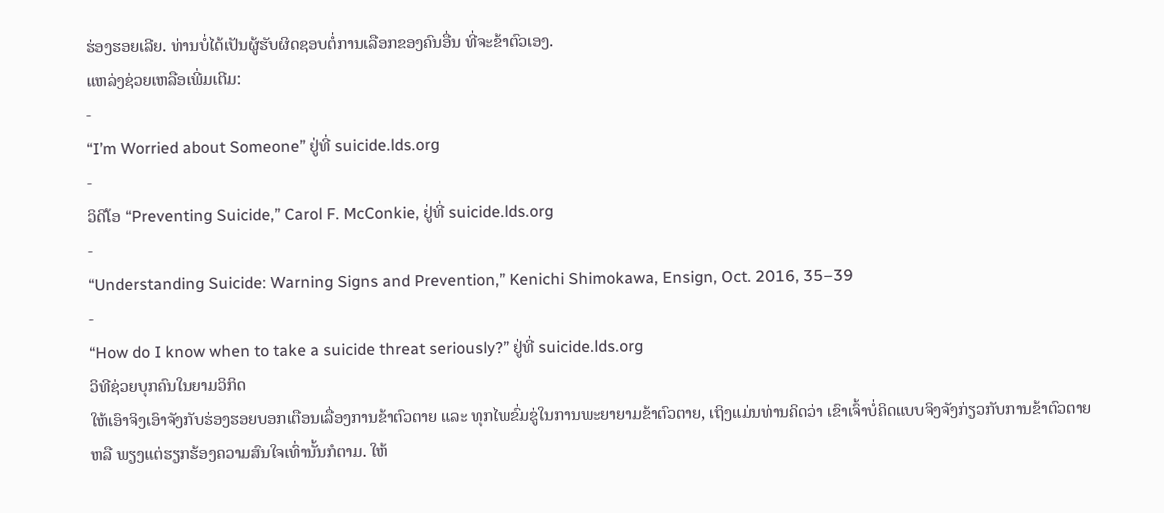ຮ່ອງຮອຍເລີຍ. ທ່ານບໍ່ໄດ້ເປັນຜູ້ຮັບຜິດຊອບຕໍ່ການເລືອກຂອງຄົນອື່ນ ທີ່ຈະຂ້າຕົວເອງ.
ແຫລ່ງຊ່ວຍເຫລືອເພີ່ມເຕີມ:
-
“I’m Worried about Someone” ຢູ່ທີ່ suicide.lds.org
-
ວິດີໂອ “Preventing Suicide,” Carol F. McConkie, ຢູ່ທີ່ suicide.lds.org
-
“Understanding Suicide: Warning Signs and Prevention,” Kenichi Shimokawa, Ensign, Oct. 2016, 35–39
-
“How do I know when to take a suicide threat seriously?” ຢູ່ທີ່ suicide.lds.org
ວິທີຊ່ວຍບຸກຄົນໃນຍາມວິກິດ
ໃຫ້ເອົາຈິງເອົາຈັງກັບຮ່ອງຮອຍບອກເຕືອນເລື່ອງການຂ້າຕົວຕາຍ ແລະ ທຸກໄພຂົ່ມຂູ່ໃນການພະຍາຍາມຂ້າຕົວຕາຍ, ເຖິງແມ່ນທ່ານຄິດວ່າ ເຂົາເຈົ້າບໍ່ຄິດແບບຈິງຈັງກ່ຽວກັບການຂ້າຕົວຕາຍ ຫລື ພຽງແຕ່ຮຽກຮ້ອງຄວາມສົນໃຈເທົ່ານັ້ນກໍຕາມ. ໃຫ້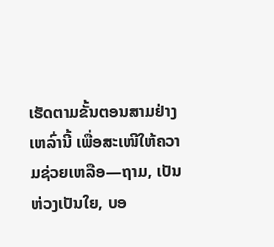ເຮັດຕາມຂັ້ນຕອນສາມຢ່າງເຫລົ່ານີ້ ເພື່ອສະເໜີໃຫ້ຄວາມຊ່ວຍເຫລືອ—ຖາມ, ເປັນຫ່ວງເປັນໃຍ, ບອ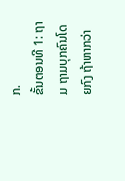ກ.
ຂັ້ນຕອນທີ 1: ຖາມ ຖາມບຸກຄົນໂດຍກົງ ຖ້າຫາກວ່າ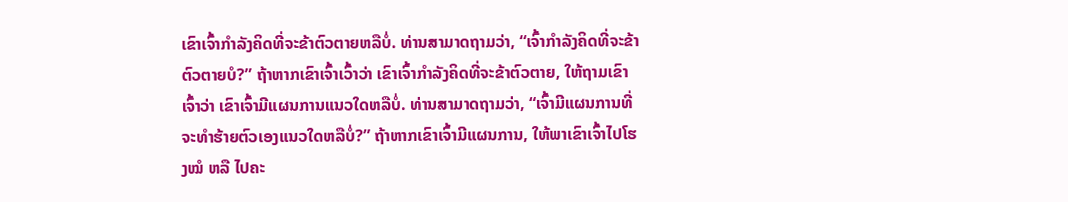ເຂົາເຈົ້າກຳລັງຄິດທີ່ຈະຂ້າຕົວຕາຍຫລືບໍ່. ທ່ານສາມາດຖາມວ່າ, “ເຈົ້າກຳລັງຄິດທີ່ຈະຂ້າຕົວຕາຍບໍ?” ຖ້າຫາກເຂົາເຈົ້າເວົ້າວ່າ ເຂົາເຈົ້າກຳລັງຄິດທີ່ຈະຂ້າຕົວຕາຍ, ໃຫ້ຖາມເຂົາເຈົ້າວ່າ ເຂົາເຈົ້າມີແຜນການແນວໃດຫລືບໍ່. ທ່ານສາມາດຖາມວ່າ, “ເຈົ້າມີແຜນການທີ່ຈະທຳຮ້າຍຕົວເອງແນວໃດຫລືບໍ່?” ຖ້າຫາກເຂົາເຈົ້າມີແຜນການ, ໃຫ້ພາເຂົາເຈົ້າໄປໂຮງໝໍ ຫລື ໄປຄະ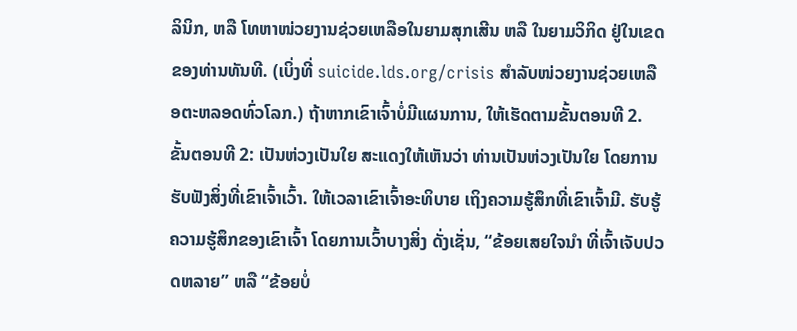ລິນິກ, ຫລື ໂທຫາໜ່ວຍງານຊ່ວຍເຫລືອໃນຍາມສຸກເສີນ ຫລື ໃນຍາມວິກິດ ຢູ່ໃນເຂດຂອງທ່ານທັນທີ. (ເບິ່ງທີ່ suicide.lds.org/crisis ສຳລັບໜ່ວຍງານຊ່ວຍເຫລືອຕະຫລອດທົ່ວໂລກ.) ຖ້າຫາກເຂົາເຈົ້າບໍ່ມີແຜນການ, ໃຫ້ເຮັດຕາມຂັ້ນຕອນທີ 2.
ຂັ້ນຕອນທີ 2: ເປັນຫ່ວງເປັນໃຍ ສະແດງໃຫ້ເຫັນວ່າ ທ່ານເປັນຫ່ວງເປັນໃຍ ໂດຍການຮັບຟັງສິ່ງທີ່ເຂົາເຈົ້າເວົ້າ. ໃຫ້ເວລາເຂົາເຈົ້າອະທິບາຍ ເຖິງຄວາມຮູ້ສຶກທີ່ເຂົາເຈົ້າມີ. ຮັບຮູ້ຄວາມຮູ້ສຶກຂອງເຂົາເຈົ້າ ໂດຍການເວົ້າບາງສິ່ງ ດັ່ງເຊັ່ນ, “ຂ້ອຍເສຍໃຈນຳ ທີ່ເຈົ້າເຈັບປວດຫລາຍ” ຫລື “ຂ້ອຍບໍ່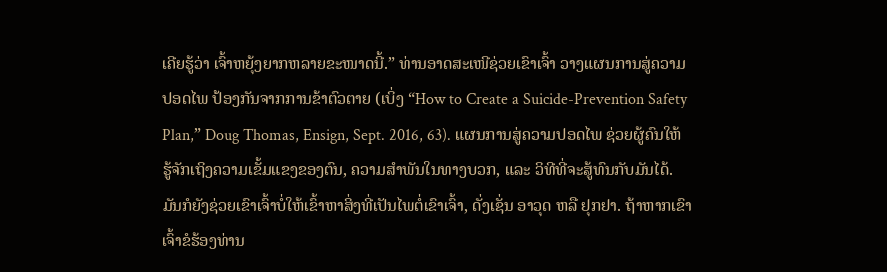ເຄີຍຮູ້ວ່າ ເຈົ້າຫຍຸ້ງຍາກຫລາຍຂະໜາດນີ້.” ທ່ານອາດສະເໜີຊ່ວຍເຂົາເຈົ້າ ວາງແຜນການສູ່ຄວາມປອດໄພ ປ້ອງກັນຈາກການຂ້າຕົວຕາຍ (ເບິ່ງ “How to Create a Suicide-Prevention Safety Plan,” Doug Thomas, Ensign, Sept. 2016, 63). ແຜນການສູ່ຄວາມປອດໄພ ຊ່ວຍຜູ້ຄົນໃຫ້ຮູ້ຈັກເຖິງຄວາມເຂັ້ມແຂງຂອງຕົນ, ຄວາມສຳພັນໃນທາງບວກ, ແລະ ວິທີທີ່ຈະສູ້ທົນກັບມັນໄດ້. ມັນກໍຍັງຊ່ວຍເຂົາເຈົ້າບໍ່ໃຫ້ເຂົ້າຫາສິ່ງທີ່ເປັນໄພຕໍ່ເຂົາເຈົ້າ, ດັ່ງເຊັ່ນ ອາວຸດ ຫລື ຢຸກຢາ. ຖ້າຫາກເຂົາເຈົ້າຂໍຮ້ອງທ່ານ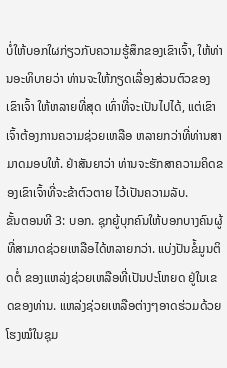ບໍ່ໃຫ້ບອກໃຜກ່ຽວກັບຄວາມຮູ້ສຶກຂອງເຂົາເຈົ້າ, ໃຫ້ທ່ານອະທິບາຍວ່າ ທ່ານຈະໃຫ້ກຽດເລື່ອງສ່ວນຕົວຂອງເຂົາເຈົ້າ ໃຫ້ຫລາຍທີ່ສຸດ ເທົ່າທີ່ຈະເປັນໄປໄດ້, ແຕ່ເຂົາເຈົ້າຕ້ອງການຄວາມຊ່ວຍເຫລືອ ຫລາຍກວ່າທີ່ທ່ານສາມາດມອບໃຫ້. ຢ່າສັນຍາວ່າ ທ່ານຈະຮັກສາຄວາມຄິດຂອງເຂົາເຈົ້າທີ່ຈະຂ້າຕົວຕາຍ ໄວ້ເປັນຄວາມລັບ.
ຂັ້ນຕອນທີ 3: ບອກ. ຊຸກຍູ້ບຸກຄົນໃຫ້ບອກບາງຄົນຜູ້ທີ່ສາມາດຊ່ວຍເຫລືອໄດ້ຫລາຍກວ່າ. ແບ່ງປັນຂໍ້ມູນຕິດຕໍ່ ຂອງແຫລ່ງຊ່ວຍເຫລືອທີ່ເປັນປະໂຫຍດ ຢູ່ໃນເຂດຂອງທ່ານ. ແຫລ່ງຊ່ວຍເຫລືອຕ່າງໆອາດຮ່ວມດ້ວຍໂຮງໝໍໃນຊຸມ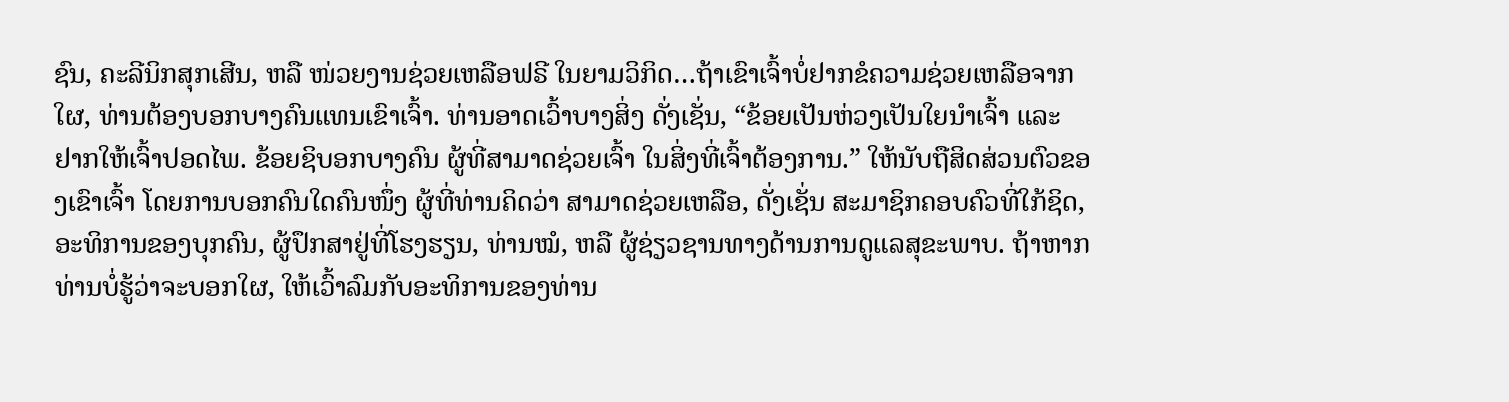ຊົນ, ຄະລີນິກສຸກເສີນ, ຫລື ໜ່ວຍງານຊ່ວຍເຫລືອຟຣີ ໃນຍາມວິກິດ…ຖ້າເຂົາເຈົ້າບໍ່ຢາກຂໍຄວາມຊ່ວຍເຫລືອຈາກໃຜ, ທ່ານຕ້ອງບອກບາງຄົນແທນເຂົາເຈົ້າ. ທ່ານອາດເວົ້າບາງສິ່ງ ດັ່ງເຊັ່ນ, “ຂ້ອຍເປັນຫ່ວງເປັນໃຍນຳເຈົ້າ ແລະ ຢາກໃຫ້ເຈົ້າປອດໄພ. ຂ້ອຍຊິບອກບາງຄົນ ຜູ້ທີ່ສາມາດຊ່ວຍເຈົ້າ ໃນສິ່ງທີ່ເຈົ້າຕ້ອງການ.” ໃຫ້ນັບຖືສິດສ່ວນຕົວຂອງເຂົາເຈົ້າ ໂດຍການບອກຄົນໃດຄົນໜຶ່ງ ຜູ້ທີ່ທ່ານຄິດວ່າ ສາມາດຊ່ວຍເຫລືອ, ດັ່ງເຊັ່ນ ສະມາຊິກຄອບຄົວທີ່ໃກ້ຊິດ, ອະທິການຂອງບຸກຄົນ, ຜູ້ປຶກສາຢູ່ທີ່ໂຮງຮຽນ, ທ່ານໝໍ, ຫລື ຜູ້ຊ່ຽວຊານທາງດ້ານການດູແລສຸຂະພາບ. ຖ້າຫາກທ່ານບໍ່ຮູ້ວ່າຈະບອກໃຜ, ໃຫ້ເວົ້າລົມກັບອະທິການຂອງທ່ານ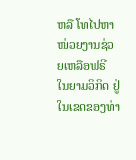ຫລື ໂທໄປຫາໜ່ວຍງານຊ່ວຍເຫລືອຟຣີ ໃນຍາມວິກິດ ຢູ່ໃນເຂດຂອງທ່າ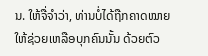ນ. ໃຫ້ຈື່ຈຳວ່າ, ທ່ານບໍ່ໄດ້ຖືກຄາດໝາຍໃຫ້ຊ່ວຍເຫລືອບຸກຄົນນັ້ນ ດ້ວຍຕົວ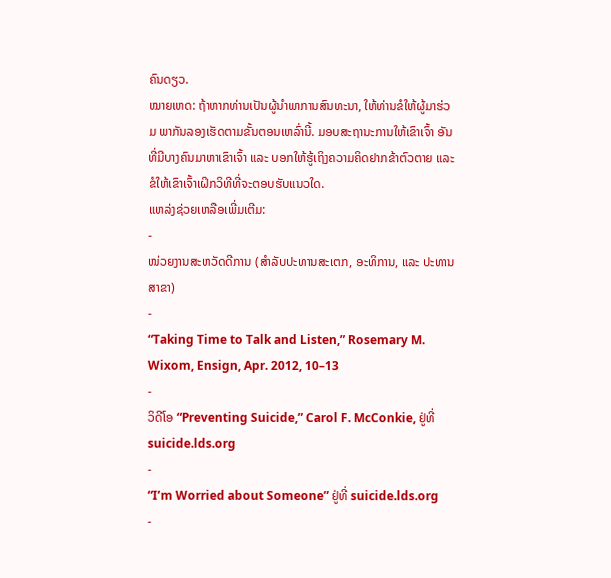ຄົນດຽວ.
ໝາຍເຫດ: ຖ້າຫາກທ່ານເປັນຜູ້ນຳພາການສົນທະນາ, ໃຫ້ທ່ານຂໍໃຫ້ຜູ້ມາຮ່ວມ ພາກັນລອງເຮັດຕາມຂັ້ນຕອນເຫລົ່ານີ້. ມອບສະຖານະການໃຫ້ເຂົາເຈົ້າ ອັນທີ່ມີບາງຄົນມາຫາເຂົາເຈົ້າ ແລະ ບອກໃຫ້ຮູ້ເຖິງຄວາມຄິດຢາກຂ້າຕົວຕາຍ ແລະ ຂໍໃຫ້ເຂົາເຈົ້າເຝິກວິທີທີ່ຈະຕອບຮັບແນວໃດ.
ແຫລ່ງຊ່ວຍເຫລືອເພີ່ມເຕີມ:
-
ໜ່ວຍງານສະຫວັດດີການ (ສຳລັບປະທານສະເຕກ, ອະທິການ, ແລະ ປະທານສາຂາ)
-
“Taking Time to Talk and Listen,” Rosemary M. Wixom, Ensign, Apr. 2012, 10–13
-
ວິດີໂອ “Preventing Suicide,” Carol F. McConkie, ຢູ່ທີ່ suicide.lds.org
-
“I’m Worried about Someone” ຢູ່ທີ່ suicide.lds.org
-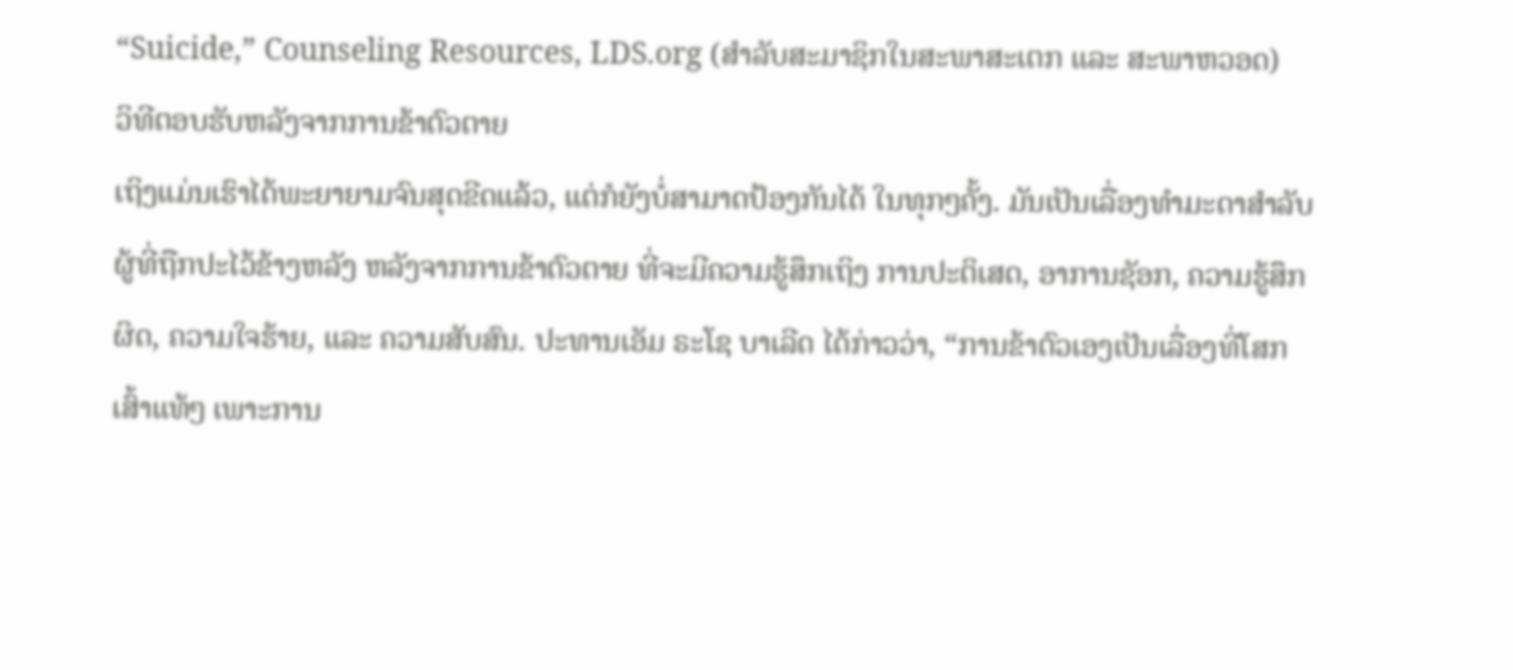“Suicide,” Counseling Resources, LDS.org (ສຳລັບສະມາຊິກໃນສະພາສະເຕກ ແລະ ສະພາຫວອດ)
ວິທີຕອບຮັບຫລັງຈາກການຂ້າຕົວຕາຍ
ເຖິງແມ່ນເຮົາໄດ້ພະຍາຍາມຈົນສຸດຂີດແລ້ວ, ແຕ່ກໍຍັງບໍ່ສາມາດປ້ອງກັນໄດ້ ໃນທຸກໆຄັ້ງ. ມັນເປັນເລື່ອງທຳມະດາສຳລັບຜູ້ທີ່ຖືກປະໄວ້ຂ້າງຫລັງ ຫລັງຈາກການຂ້າຕົວຕາຍ ທີ່ຈະມີຄວາມຮູ້ສຶກເຖິງ ການປະຕິເສດ, ອາການຊັອກ, ຄວາມຮູ້ສຶກຜິດ, ຄວາມໃຈຮ້າຍ, ແລະ ຄວາມສັບສົນ. ປະທານເອັມ ຣະໂຊ ບາເລີດ ໄດ້ກ່າວວ່າ, “ການຂ້າຕົວເອງເປັນເລື່ອງທີ່ໂສກເສົ້າແທ້ໆ ເພາະການ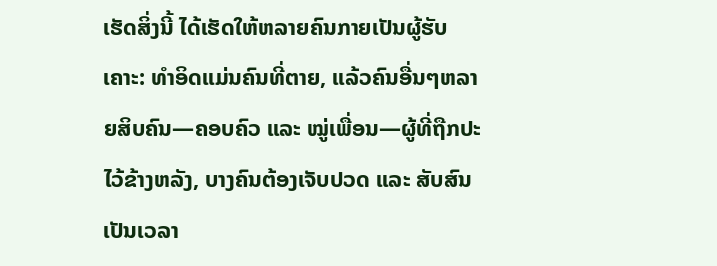ເຮັດສິ່ງນີ້ ໄດ້ເຮັດໃຫ້ຫລາຍຄົນກາຍເປັນຜູ້ຮັບເຄາະ: ທຳອິດແມ່ນຄົນທີ່ຕາຍ, ແລ້ວຄົນອື່ນໆຫລາຍສິບຄົນ—ຄອບຄົວ ແລະ ໝູ່ເພື່ອນ—ຜູ້ທີ່ຖືກປະໄວ້ຂ້າງຫລັງ, ບາງຄົນຕ້ອງເຈັບປວດ ແລະ ສັບສົນເປັນເວລາ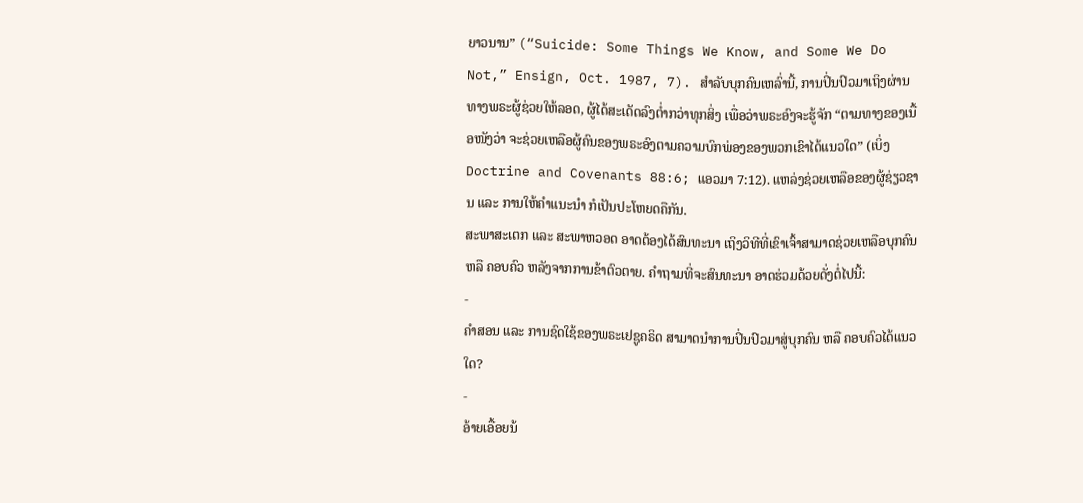ຍາວນານ” (“Suicide: Some Things We Know, and Some We Do Not,” Ensign, Oct. 1987, 7). ສຳລັບບຸກຄົນເຫລົ່ານີ້, ການປິ່ນປົວມາເຖິງຜ່ານທາງພຣະຜູ້ຊ່ວຍໃຫ້ລອດ, ຜູ້ໄດ້ສະເດັດລົງຕ່ຳກວ່າທຸກສິ່ງ ເພື່ອວ່າພຣະອົງຈະຮູ້ຈັກ “ຕາມທາງຂອງເນື້ອໜັງວ່າ ຈະຊ່ວຍເຫລືອຜູ້ຄົນຂອງພຣະອົງຕາມຄວາມບົກພ່ອງຂອງພວກເຂົາໄດ້ແນວໃດ” (ເບິ່ງ Doctrine and Covenants 88:6; ແອວມາ 7:12). ແຫລ່ງຊ່ວຍເຫລືອຂອງຜູ້ຊ່ຽວຊານ ແລະ ການໃຫ້ຄຳແນະນຳ ກໍເປັນປະໂຫຍດຄືກັນ.
ສະພາສະເຕກ ແລະ ສະພາຫວອດ ອາດຕ້ອງໄດ້ສົນທະນາ ເຖິງວິທີທີ່ເຂົາເຈົ້າສາມາດຊ່ວຍເຫລືອບຸກຄົນ ຫລື ຄອບຄົວ ຫລັງຈາກການຂ້າຕົວຕາຍ. ຄຳຖາມທີ່ຈະສົນທະນາ ອາດຮ່ວມດ້ວຍດັ່ງຕໍ່ໄປນີ້:
-
ຄຳສອນ ແລະ ການຊົດໃຊ້ຂອງພຣະເຢຊູຄຣິດ ສາມາດນຳການປິ່ນປົວມາສູ່ບຸກຄົນ ຫລື ຄອບຄົວໄດ້ແນວໃດ?
-
ອ້າຍເອື້ອຍນ້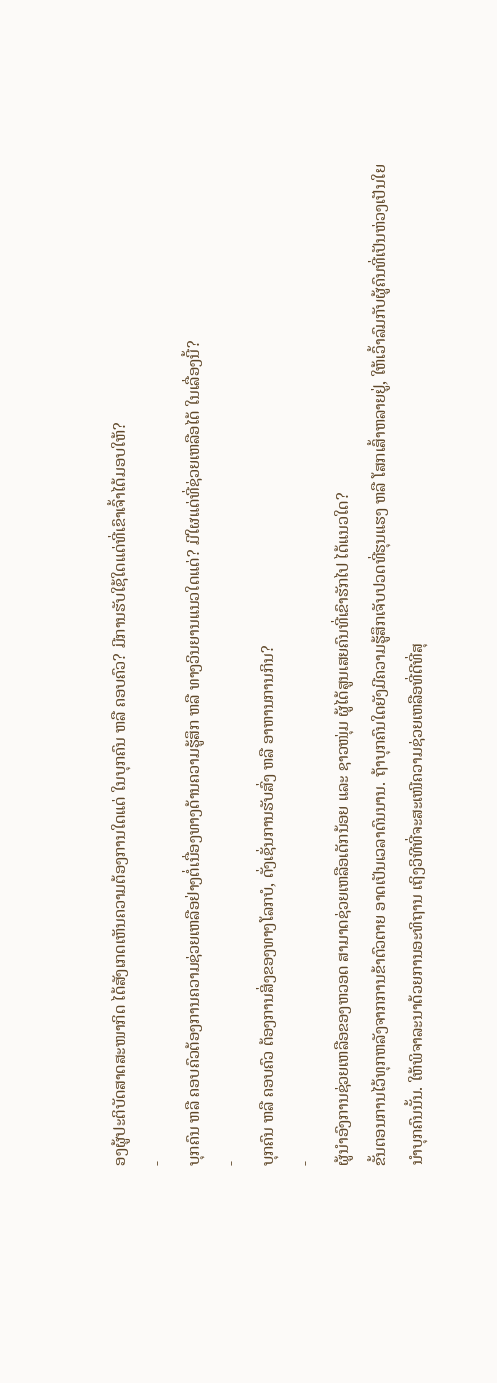ອງຜູ້ປະຕິບັດສາດສະໜາກິດ ໄດ້ສັງເກດເຫັນຄວາມຕ້ອງການໃດແດ່ ໃນບຸກຄົນ ຫລື ຄອບຄົວ? ມີການຮັບໃຊ້ໃດແດ່ທີ່ເຂົາເຈົ້າໄດ້ມອບໃຫ້?
-
ບຸກຄົນ ຫລື ຄອບຄົວຕ້ອງການຄວາມຊ່ວຍເຫລືອຢ່າງຕໍ່ເນື່ອງທາງດ້ານຄວາມຮູ້ສຶກ ຫລື ທາງວິນຍານແນວໃດແດ່? ມີໃຜແດ່ທີ່ຊ່ວຍເຫລືອໄດ້ ໃນເລື່ອງນີ້?
-
ບຸກຄົນ ຫລື ຄອບຄົວ ຕ້ອງການສິ່ງຂອງທາງໂລກບໍ, ດັ່ງເຊັ່ນການຮັບສົ່ງ ຫລື ອາຫານການກິນ?
-
ຜູ້ນຳອົງການຊ່ວຍເຫລືອຂອງຫວອດ ສາມາດຊ່ວຍເຫລືອເດັກນ້ອຍ ແລະ ຊາວໜຸ່ມ ຜູ້ໄດ້ສູນເສຍຄົນທີ່ເຂົາຮັກໄປ ໄດ້ແນວໃດ?
ຂັ້ນຕອນການໄວ້ທຸກຫລັງຈາກການຂ້າຕົວຕາຍ ອາດເປັນເວລາດົນນານ. ຖ້າບຸກຄົນໃດຍັງມີຄວາມຮູ້ສຶກເຈັບປວດທີ່ຮຸນແຮງ ຫລື ໂສກເສົ້າຫລາຍຢູ່, ໃຫ້ເວົ້າລົມກັບຜູ້ຄົນທີ່ເປັນຫ່ວງເປັນໃຍນຳບຸກຄົນນັ້ນ. ໃຫ້ພິຈາລະນາດ້ວຍການອະທິຖານ ເຖິງວິທີທີ່ຈະສະເໜີຄວາມຊ່ວຍເຫລືອທີ່ດີທີ່ສຸ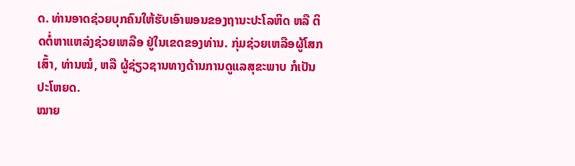ດ. ທ່ານອາດຊ່ວຍບຸກຄົນໃຫ້ຮັບເອົາພອນຂອງຖານະປະໂລຫິດ ຫລື ຕິດຕໍ່ຫາແຫລ່ງຊ່ວຍເຫລືອ ຢູ່ໃນເຂດຂອງທ່ານ. ກຸ່ມຊ່ວຍເຫລືອຜູ້ໂສກເສົ້າ, ທ່ານໝໍ, ຫລື ຜູ້ຊ່ຽວຊານທາງດ້ານການດູແລສຸຂະພາບ ກໍເປັນປະໂຫຍດ.
ໝາຍ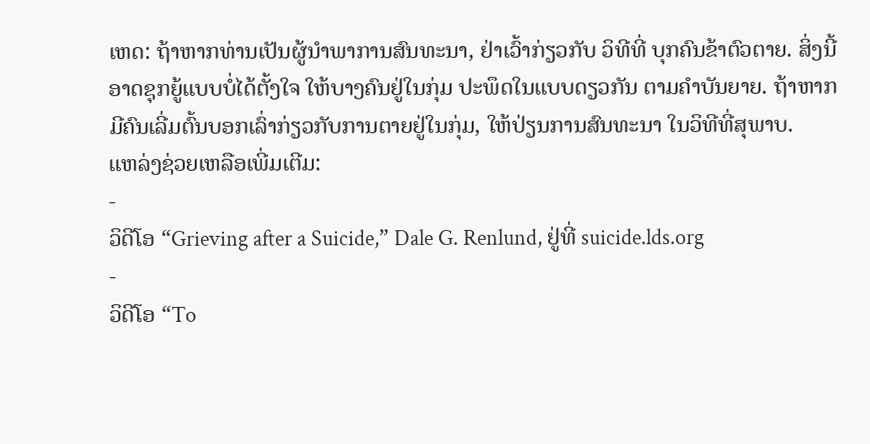ເຫດ: ຖ້າຫາກທ່ານເປັນຜູ້ນຳພາການສົນທະນາ, ຢ່າເວົ້າກ່ຽວກັບ ວິທີທີ່ ບຸກຄົນຂ້າຕົວຕາຍ. ສິ່ງນີ້ອາດຊຸກຍູ້ແບບບໍ່ໄດ້ຕັ້ງໃຈ ໃຫ້ບາງຄົນຢູ່ໃນກຸ່ມ ປະພຶດໃນແບບດຽວກັນ ຕາມຄຳບັນຍາຍ. ຖ້າຫາກມີຄົນເລີ່ມຕົ້ນບອກເລົ່າກ່ຽວກັບການຕາຍຢູ່ໃນກຸ່ມ, ໃຫ້ປ່ຽນການສົນທະນາ ໃນວິທີທີ່ສຸພາບ.
ແຫລ່ງຊ່ວຍເຫລືອເພີ່ມເຕີມ:
-
ວິດີໂອ “Grieving after a Suicide,” Dale G. Renlund, ຢູ່ທີ່ suicide.lds.org
-
ວິດີໂອ “To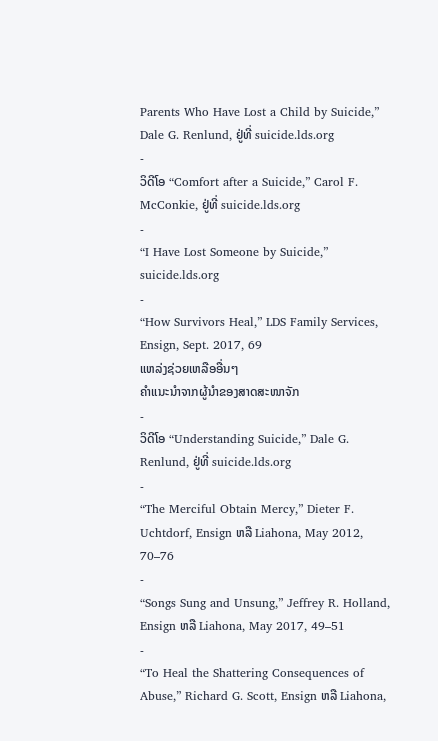Parents Who Have Lost a Child by Suicide,” Dale G. Renlund, ຢູ່ທີ່ suicide.lds.org
-
ວິດີໂອ “Comfort after a Suicide,” Carol F. McConkie, ຢູ່ທີ່ suicide.lds.org
-
“I Have Lost Someone by Suicide,” suicide.lds.org
-
“How Survivors Heal,” LDS Family Services, Ensign, Sept. 2017, 69
ແຫລ່ງຊ່ວຍເຫລືອອື່ນໆ
ຄຳແນະນຳຈາກຜູ້ນຳຂອງສາດສະໜາຈັກ
-
ວິດີໂອ “Understanding Suicide,” Dale G. Renlund, ຢູ່ທີ່ suicide.lds.org
-
“The Merciful Obtain Mercy,” Dieter F. Uchtdorf, Ensign ຫລື Liahona, May 2012, 70–76
-
“Songs Sung and Unsung,” Jeffrey R. Holland, Ensign ຫລື Liahona, May 2017, 49–51
-
“To Heal the Shattering Consequences of Abuse,” Richard G. Scott, Ensign ຫລື Liahona,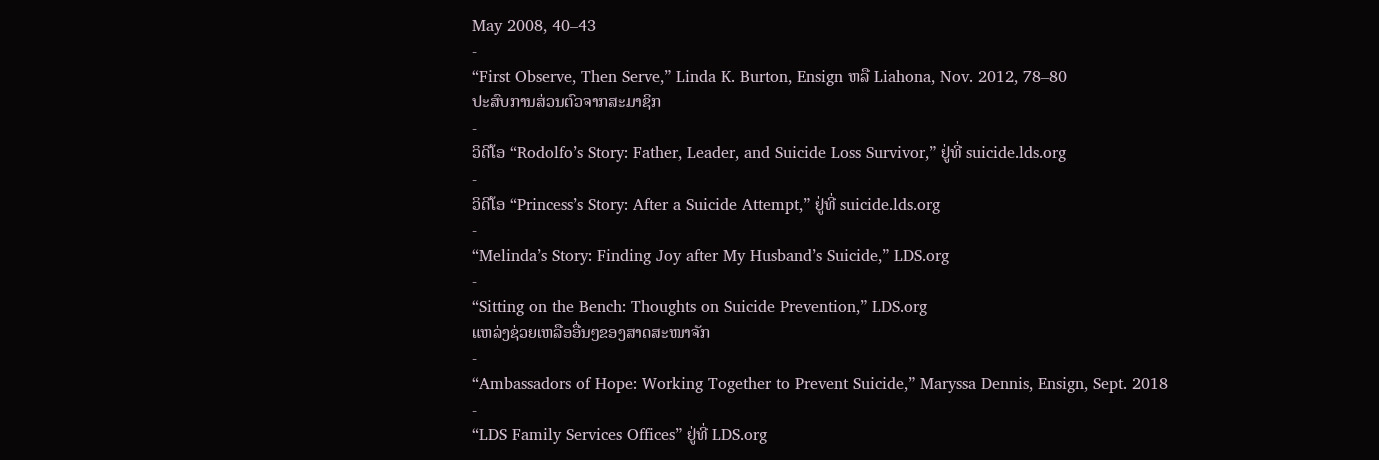May 2008, 40–43
-
“First Observe, Then Serve,” Linda K. Burton, Ensign ຫລື Liahona, Nov. 2012, 78–80
ປະສົບການສ່ວນຕົວຈາກສະມາຊິກ
-
ວິດີໂອ “Rodolfo’s Story: Father, Leader, and Suicide Loss Survivor,” ຢູ່ທີ່ suicide.lds.org
-
ວິດີໂອ “Princess’s Story: After a Suicide Attempt,” ຢູ່ທີ່ suicide.lds.org
-
“Melinda’s Story: Finding Joy after My Husband’s Suicide,” LDS.org
-
“Sitting on the Bench: Thoughts on Suicide Prevention,” LDS.org
ແຫລ່ງຊ່ວຍເຫລືອອື່ນໆຂອງສາດສະໜາຈັກ
-
“Ambassadors of Hope: Working Together to Prevent Suicide,” Maryssa Dennis, Ensign, Sept. 2018
-
“LDS Family Services Offices” ຢູ່ທີ່ LDS.org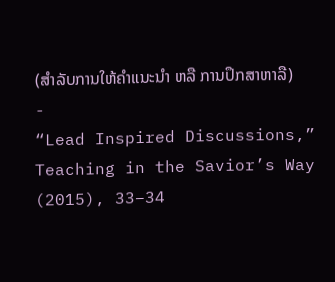(ສຳລັບການໃຫ້ຄຳແນະນຳ ຫລື ການປຶກສາຫາລື)
-
“Lead Inspired Discussions,” Teaching in the Savior’s Way (2015), 33–34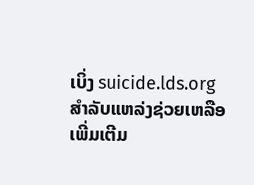ເບິ່ງ suicide.lds.org ສຳລັບແຫລ່ງຊ່ວຍເຫລືອເພີ່ມເຕີມ